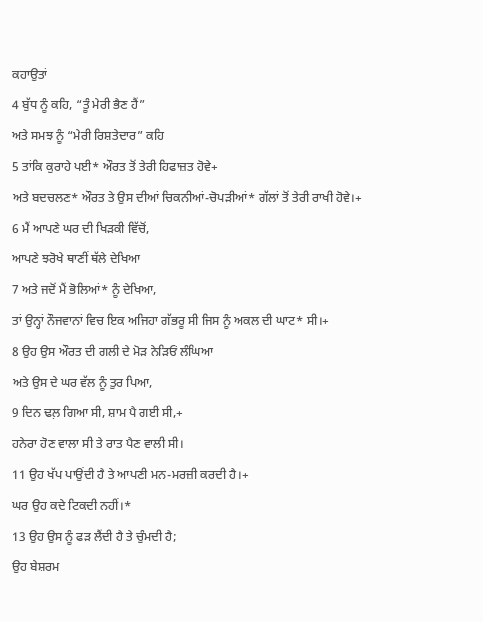ਕਹਾਉਤਾਂ
4 ਬੁੱਧ ਨੂੰ ਕਹਿ, “ਤੂੰ ਮੇਰੀ ਭੈਣ ਹੈਂ”
ਅਤੇ ਸਮਝ ਨੂੰ “ਮੇਰੀ ਰਿਸ਼ਤੇਦਾਰ” ਕਹਿ
5 ਤਾਂਕਿ ਕੁਰਾਹੇ ਪਈ* ਔਰਤ ਤੋਂ ਤੇਰੀ ਹਿਫਾਜ਼ਤ ਹੋਵੇ+
ਅਤੇ ਬਦਚਲਣ* ਔਰਤ ਤੇ ਉਸ ਦੀਆਂ ਚਿਕਨੀਆਂ-ਚੋਪੜੀਆਂ* ਗੱਲਾਂ ਤੋਂ ਤੇਰੀ ਰਾਖੀ ਹੋਵੇ।+
6 ਮੈਂ ਆਪਣੇ ਘਰ ਦੀ ਖਿੜਕੀ ਵਿੱਚੋਂ,
ਆਪਣੇ ਝਰੋਖੇ ਥਾਣੀਂ ਥੱਲੇ ਦੇਖਿਆ
7 ਅਤੇ ਜਦੋਂ ਮੈਂ ਭੋਲਿਆਂ* ਨੂੰ ਦੇਖਿਆ,
ਤਾਂ ਉਨ੍ਹਾਂ ਨੌਜਵਾਨਾਂ ਵਿਚ ਇਕ ਅਜਿਹਾ ਗੱਭਰੂ ਸੀ ਜਿਸ ਨੂੰ ਅਕਲ ਦੀ ਘਾਟ* ਸੀ।+
8 ਉਹ ਉਸ ਔਰਤ ਦੀ ਗਲੀ ਦੇ ਮੋੜ ਨੇੜਿਓਂ ਲੰਘਿਆ
ਅਤੇ ਉਸ ਦੇ ਘਰ ਵੱਲ ਨੂੰ ਤੁਰ ਪਿਆ,
9 ਦਿਨ ਢਲ਼ ਗਿਆ ਸੀ, ਸ਼ਾਮ ਪੈ ਗਈ ਸੀ,+
ਹਨੇਰਾ ਹੋਣ ਵਾਲਾ ਸੀ ਤੇ ਰਾਤ ਪੈਣ ਵਾਲੀ ਸੀ।
11 ਉਹ ਖੱਪ ਪਾਉਂਦੀ ਹੈ ਤੇ ਆਪਣੀ ਮਨ-ਮਰਜ਼ੀ ਕਰਦੀ ਹੈ।+
ਘਰ ਉਹ ਕਦੇ ਟਿਕਦੀ ਨਹੀਂ।*
13 ਉਹ ਉਸ ਨੂੰ ਫੜ ਲੈਂਦੀ ਹੈ ਤੇ ਚੁੰਮਦੀ ਹੈ;
ਉਹ ਬੇਸ਼ਰਮ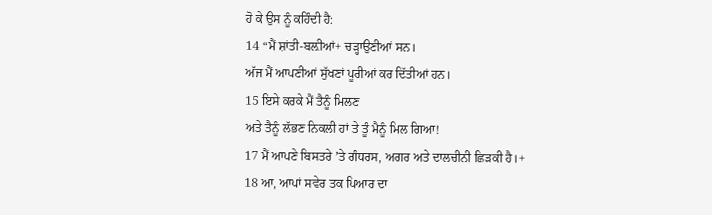ਹੋ ਕੇ ਉਸ ਨੂੰ ਕਹਿੰਦੀ ਹੈ:
14 “ਮੈਂ ਸ਼ਾਂਤੀ-ਬਲ਼ੀਆਂ+ ਚੜ੍ਹਾਉਣੀਆਂ ਸਨ।
ਅੱਜ ਮੈਂ ਆਪਣੀਆਂ ਸੁੱਖਣਾਂ ਪੂਰੀਆਂ ਕਰ ਦਿੱਤੀਆਂ ਹਨ।
15 ਇਸੇ ਕਰਕੇ ਮੈਂ ਤੈਨੂੰ ਮਿਲਣ
ਅਤੇ ਤੈਨੂੰ ਲੱਭਣ ਨਿਕਲੀ ਹਾਂ ਤੇ ਤੂੰ ਮੈਨੂੰ ਮਿਲ ਗਿਆ!
17 ਮੈਂ ਆਪਣੇ ਬਿਸਤਰੇ ʼਤੇ ਗੰਧਰਸ, ਅਗਰ ਅਤੇ ਦਾਲਚੀਨੀ ਛਿੜਕੀ ਹੈ।+
18 ਆ, ਆਪਾਂ ਸਵੇਰ ਤਕ ਪਿਆਰ ਦਾ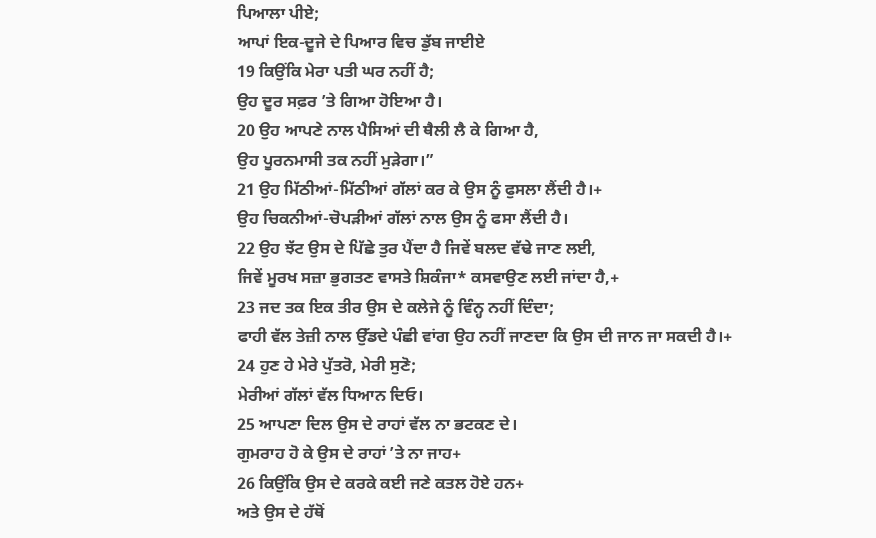ਪਿਆਲਾ ਪੀਏ;
ਆਪਾਂ ਇਕ-ਦੂਜੇ ਦੇ ਪਿਆਰ ਵਿਚ ਡੁੱਬ ਜਾਈਏ
19 ਕਿਉਂਕਿ ਮੇਰਾ ਪਤੀ ਘਰ ਨਹੀਂ ਹੈ;
ਉਹ ਦੂਰ ਸਫ਼ਰ ʼਤੇ ਗਿਆ ਹੋਇਆ ਹੈ।
20 ਉਹ ਆਪਣੇ ਨਾਲ ਪੈਸਿਆਂ ਦੀ ਥੈਲੀ ਲੈ ਕੇ ਗਿਆ ਹੈ,
ਉਹ ਪੂਰਨਮਾਸੀ ਤਕ ਨਹੀਂ ਮੁੜੇਗਾ।”
21 ਉਹ ਮਿੱਠੀਆਂ-ਮਿੱਠੀਆਂ ਗੱਲਾਂ ਕਰ ਕੇ ਉਸ ਨੂੰ ਫੁਸਲਾ ਲੈਂਦੀ ਹੈ।+
ਉਹ ਚਿਕਨੀਆਂ-ਚੋਪੜੀਆਂ ਗੱਲਾਂ ਨਾਲ ਉਸ ਨੂੰ ਫਸਾ ਲੈਂਦੀ ਹੈ।
22 ਉਹ ਝੱਟ ਉਸ ਦੇ ਪਿੱਛੇ ਤੁਰ ਪੈਂਦਾ ਹੈ ਜਿਵੇਂ ਬਲਦ ਵੱਢੇ ਜਾਣ ਲਈ,
ਜਿਵੇਂ ਮੂਰਖ ਸਜ਼ਾ ਭੁਗਤਣ ਵਾਸਤੇ ਸ਼ਿਕੰਜਾ* ਕਸਵਾਉਣ ਲਈ ਜਾਂਦਾ ਹੈ,+
23 ਜਦ ਤਕ ਇਕ ਤੀਰ ਉਸ ਦੇ ਕਲੇਜੇ ਨੂੰ ਵਿੰਨ੍ਹ ਨਹੀਂ ਦਿੰਦਾ;
ਫਾਹੀ ਵੱਲ ਤੇਜ਼ੀ ਨਾਲ ਉੱਡਦੇ ਪੰਛੀ ਵਾਂਗ ਉਹ ਨਹੀਂ ਜਾਣਦਾ ਕਿ ਉਸ ਦੀ ਜਾਨ ਜਾ ਸਕਦੀ ਹੈ।+
24 ਹੁਣ ਹੇ ਮੇਰੇ ਪੁੱਤਰੋ, ਮੇਰੀ ਸੁਣੋ;
ਮੇਰੀਆਂ ਗੱਲਾਂ ਵੱਲ ਧਿਆਨ ਦਿਓ।
25 ਆਪਣਾ ਦਿਲ ਉਸ ਦੇ ਰਾਹਾਂ ਵੱਲ ਨਾ ਭਟਕਣ ਦੇ।
ਗੁਮਰਾਹ ਹੋ ਕੇ ਉਸ ਦੇ ਰਾਹਾਂ ʼਤੇ ਨਾ ਜਾਹ+
26 ਕਿਉਂਕਿ ਉਸ ਦੇ ਕਰਕੇ ਕਈ ਜਣੇ ਕਤਲ ਹੋਏ ਹਨ+
ਅਤੇ ਉਸ ਦੇ ਹੱਥੋਂ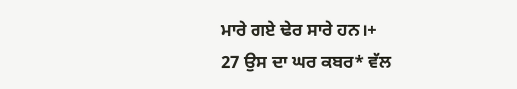ਮਾਰੇ ਗਏ ਢੇਰ ਸਾਰੇ ਹਨ।+
27 ਉਸ ਦਾ ਘਰ ਕਬਰ* ਵੱਲ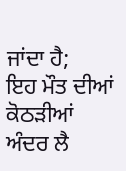ਜਾਂਦਾ ਹੈ;
ਇਹ ਮੌਤ ਦੀਆਂ ਕੋਠੜੀਆਂ ਅੰਦਰ ਲੈ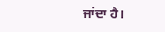ਜਾਂਦਾ ਹੈ।